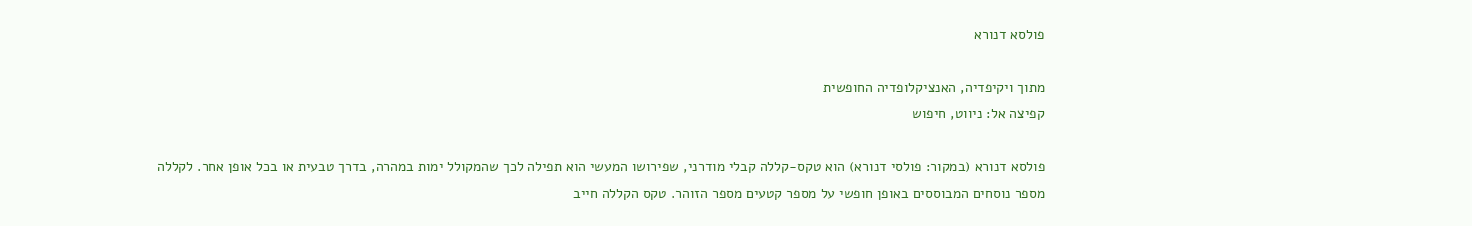פולסא דנורא

מתוך ויקיפדיה, האנציקלופדיה החופשית
קפיצה אל: ניווט, חיפוש

פולסא דנורא (במקור: פולסי דנורא) הוא טקס-קללה קבלי מודרני, שפירושו המעשי הוא תפילה לכך שהמקולל ימות במהרה, בדרך טבעית או בכל אופן אחר. לקללה מספר נוסחים המבוססים באופן חופשי על מספר קטעים מספר הזוהר. טקס הקללה חייב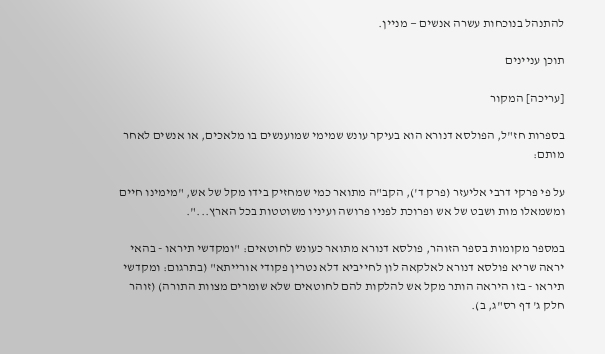להתנהל בנוכחות עשרה אנשים — מניין.

תוכן עניינים

[עריכה] המקור

בספרות חז"ל, הפולסא דנורא הוא בעיקר עונש שמימי שמוענשים בו מלאכים, או אנשים לאחר מותם:

על פי פרקי דרבי אליעזר (פרק ד'), הקב"ה מתואר כמי שמחזיק בידו מקל של אש, "מימינו חיים ומשמאלו מות ושבט של אש ופרוכת לפניו פרושה ועיניו משוטטות בכל הארץ...".

במספר מקומות בספר הזוהר, פולסא דנורא מתואר כעונש לחוטאים: "ומקדשי תיראו - בהאי יראה שריא פולסא דנורא לאלקאה לון לחייביא דלא נטרין פקודי אורייתא" (בתרגום: ומקדשי תיראו - בזו היראה הותר מקל אש להלקות להם לחוטאים שלא שומרים מצוות התורה) (זוהר חלק ג' דף רס"ג, ב).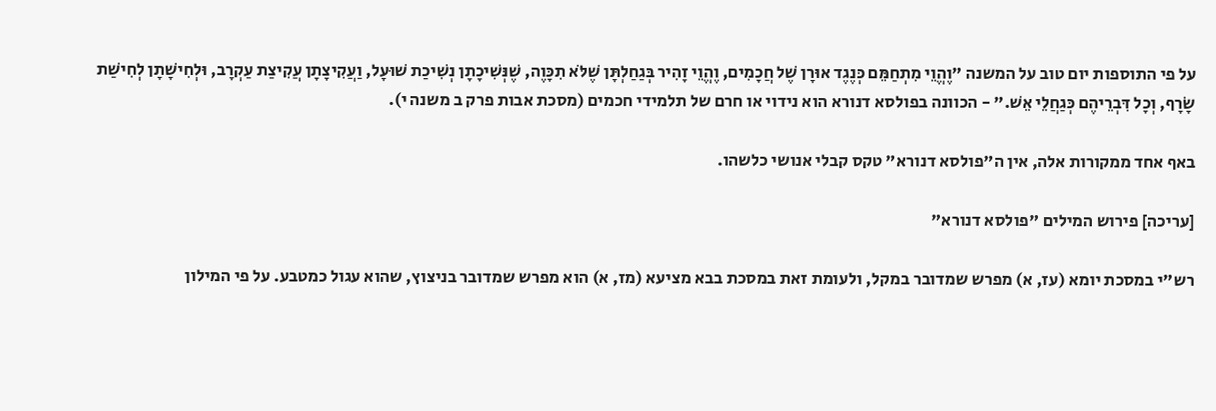על פי התוספות יום טוב על המשנה "וֶהֱוֵי מִתְחַמֵּם כְּנֶגֶד אוּרָן שֶׁל חֲכָמִים, וֶהֱוֵי זָהִיר בְּגַחַלְתָּן שֶׁלֹּא תִכָּוֶה, שֶׁנְּשִׁיכָתָן נְשִׁיכַת שׁוּעָל, וַעֲקִיצָתָן עֲקִיצַת עַקְרָב, וּלְחִישָׁתָן לְחִישַׁת שָׂרָף, וְכָל דִּבְרֵיהֶם כְּגַחֲלֵי אֵשׁ." - הכוונה בפולסא דנורא הוא נידוי או חרם של תלמידי חכמים (מסכת אבות פרק ב משנה י).

באף אחד ממקורות אלה, אין ה"פולסא דנורא" טקס קבלי אנושי כלשהו.

[עריכה] פירוש המילים "פולסא דנורא"

רש"י במסכת יומא (עז, א) מפרש שמדובר במקל, ולעומת זאת במסכת בבא מציעא (מז, א) הוא מפרש שמדובר בניצוץ, שהוא עגול כמטבע. על פי המילון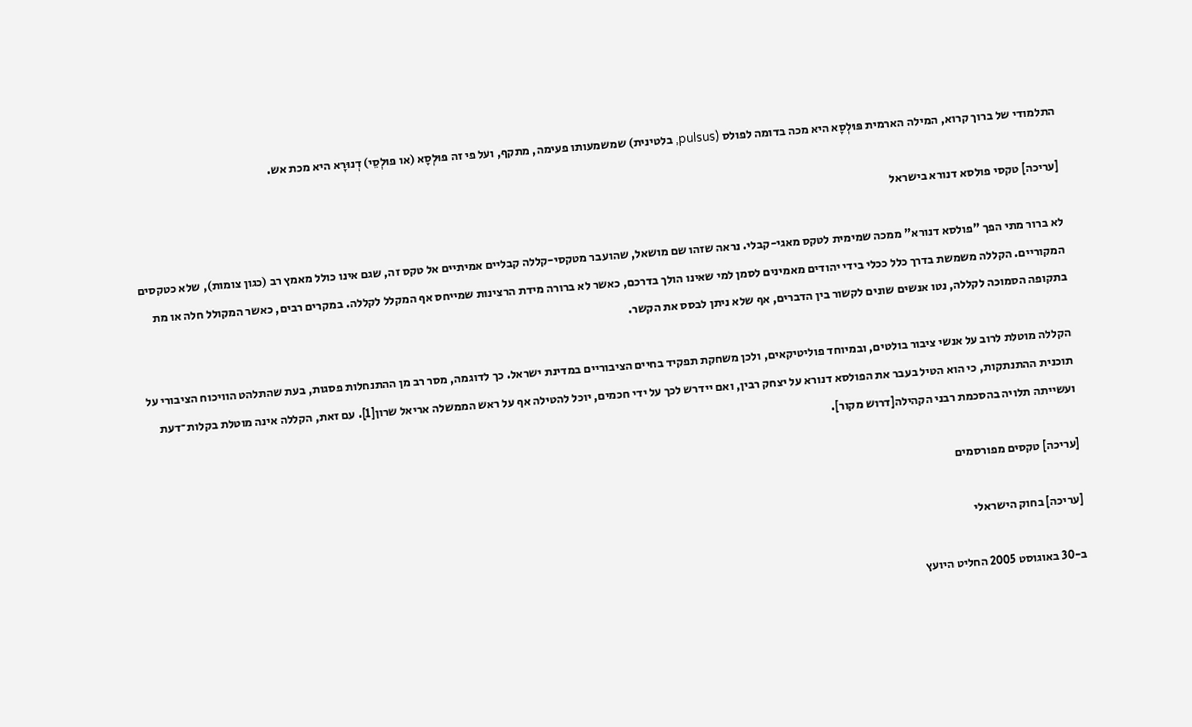התלמודי של ברוך קרוא, המילה הארמית פּוּלְסָא היא מכה בדומה לפולס (pulsus, בלטינית) שמשמעותו פעימה, מתקף, ועל פי זה פּוּלְסָא (או פּוּלְסֵי) דְנוּרָא היא מכת אש.

[עריכה] טקסי פולסא דנורא בישראל

לא ברור מתי הפך "פולסא דנורא" ממכה שמימית לטקס מאגי-קבלי. נראה שזהו שם מושאל, שהועבר מטקסי-קללה קבליים אמיתיים אל טקס זה, שגם אינו כולל מאמץ רב (כגון צומות), שלא כטקסים המקוריים. הקללה משמשת בדרך כלל ככלי בידי יהודים מאמינים לסמן למי שאינו הולך בדרכם, כאשר לא ברורה מידת הרצינות שמייחס אף המקלל לקללה. במקרים רבים, כאשר המקולל חלה או מת בתקופה הסמוכה לקללה, נטו אנשים שונים לקשור בין הדברים, אף שלא ניתן לבסס את הקשר.

הקללה מוטלת לרוב על אנשי ציבור בולטים, ובמיוחד פוליטיקאים, ולכן משחקת תפקיד בחיים הציבוריים במדינת ישראל. כך לדוגמה, מסר רב מן ההתנחלות פסגות, בעת שהתלהט הוויכוח הציבורי על תוכנית ההתנתקות, כי הוא הטיל בעבר את הפולסא דנורא על יצחק רבין, ואם יידרש לכך על ידי חכמים, יוכל להטילה אף על ראש הממשלה אריאל שרון[1]. עם זאת, הקללה אינה מוטלת בקלות־דעת ועשייתה תלויה בהסכמת רבני הקהילה[דרוש מקור].

[עריכה] טקסים מפורסמים

[עריכה] בחוק הישראלי

ב-30 באוגוסט 2005 החליט היועץ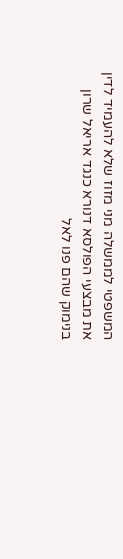המשפטי לממשלה מני מזוז שלא להעמיד לדין את מבצעי הפולסא דנורא כנגד אריאל שרון בנימוק שהם פנו לאל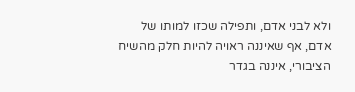ולא לבני אדם, ותפילה שכזו למותו של אדם, אף שאיננה ראויה להיות חלק מהשיח הציבורי, איננה בגדר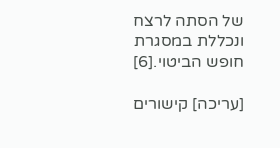של הסתה לרצח ונכללת במסגרת חופש הביטוי.[6]

[עריכה] קישורים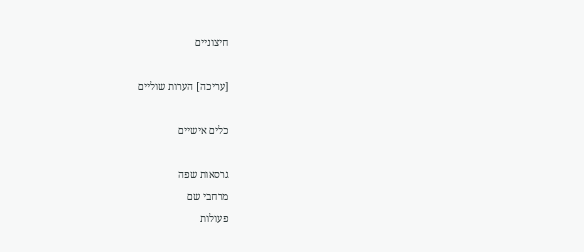חיצוניים

[עריכה] הערות שוליים

כלים אישיים

גרסאות שפה
מרחבי שם
פעולות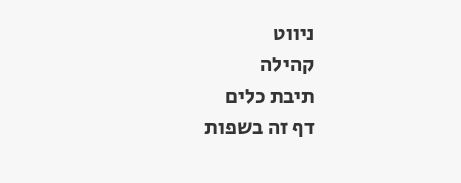ניווט
קהילה
תיבת כלים
דף זה בשפות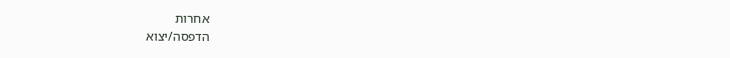אחרות
הדפסה/יצוא